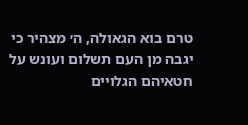טרם בוא הגאולה, ה׳ מצהיר כי יגבה מן העם תשלום ועונש על חטאיהם הגלויים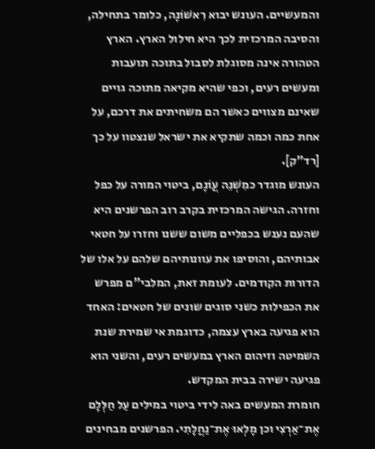והמעשיים. העונש יבוא רִאשׁוֹנָה, כלומר בתחילה, והסיבה המרכזית לכך היא חילול הארץ. הארץ הטהורה אינה מסוגלת לסבול בתוכה תועבות ומעשים רעים, וכפי שהיא מקיאה מתוכה גויים שאינם מצווים כאשר הם משחיתים את דרכם, על אחת כמה וכמה שתקיא את ישראל שנצטוו על כך [רד"ק].
העונש מוגדר כמִשְׁנֵה עֲוֺנָם, ביטוי המורה על כפל וחזרה. הגישה המרכזית בקרב רוב הפרשנים היא שהעם נענש בכפליים משום ששנו וחזרו על חטאי אבותיהם, והוסיפו את עוונותיהם שלהם על אלו של הדורות הקודמים. לעומת זאת, המלבי"ם מפרש את הכפילות כשני סוגים שונים של חטאים: האחד הוא פגיעה בארץ עצמה, כדוגמת אי שמירת שנת השמיטה וזיהום הארץ במעשים רעים, והשני הוא פגיעה ישירה בבית המקדש.
חומרת המעשים באה לידי ביטוי במילים עַל חַלְּלָם אֶת־אַרְצִי וכן מָלְאוּ אֶת־נַחֲלָתִי. הפרשנים מבחינים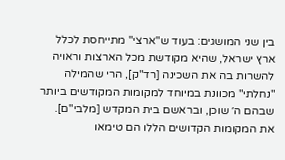בין שני המושגים: בעוד ש"ארצי" מתייחסת לכלל ארץ ישראל, שהיא מקודשת מכל הארצות וראויה להשרות בה את השכינה [רד"ק], הרי שהמילה "נחלתי" מכוונת במיוחד למקומות המקודשים ביותר שבהם ה׳ שוכן, ובראשם בית המקדש [מלבי"ם].
את המקומות הקדושים הללו הם טימאו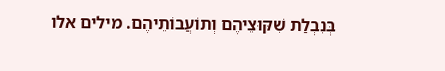בְּנִבְלַת שִׁקּוּצֵיהֶם וְתוֹעֲבוֹתֵיהֶם. מילים אלו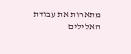מתארות את עבודת האלילים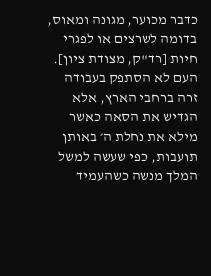כדבר מכוער, מגונה ומאוס, בדומה לשרצים או לפגרי חיות [רד"ק, מצודת ציון]. העם לא הסתפק בעבודה זרה ברחבי הארץ, אלא הגדיש את הסאה כאשר מילא את נחלת ה׳ באותן תועבות, כפי שעשה למשל המלך מנשה כשהעמיד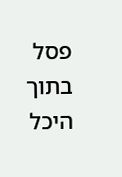פסל בתוך היכל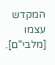המקדש עצמו [מלבי"ם].